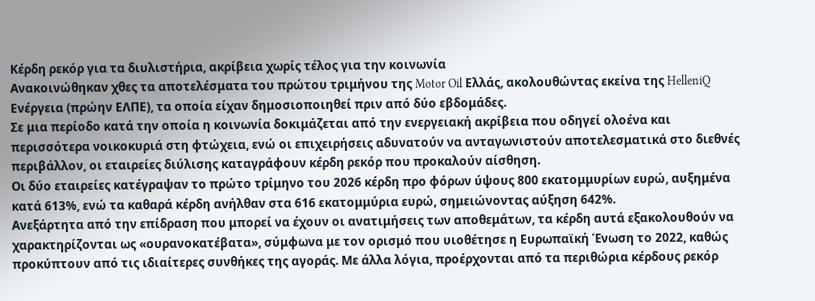Κέρδη ρεκόρ για τα διυλιστήρια, ακρίβεια χωρίς τέλος για την κοινωνία
Ανακοινώθηκαν χθες τα αποτελέσματα του πρώτου τριμήνου της Motor Oil Ελλάς, ακολουθώντας εκείνα της HelleniQ Ενέργεια (πρώην ΕΛΠΕ), τα οποία είχαν δημοσιοποιηθεί πριν από δύο εβδομάδες.
Σε μια περίοδο κατά την οποία η κοινωνία δοκιμάζεται από την ενεργειακή ακρίβεια που οδηγεί ολοένα και περισσότερα νοικοκυριά στη φτώχεια, ενώ οι επιχειρήσεις αδυνατούν να ανταγωνιστούν αποτελεσματικά στο διεθνές περιβάλλον, οι εταιρείες διύλισης καταγράφουν κέρδη ρεκόρ που προκαλούν αίσθηση.
Οι δύο εταιρείες κατέγραψαν το πρώτο τρίμηνο του 2026 κέρδη προ φόρων ύψους 800 εκατομμυρίων ευρώ, αυξημένα κατά 613%, ενώ τα καθαρά κέρδη ανήλθαν στα 616 εκατομμύρια ευρώ, σημειώνοντας αύξηση 642%.
Ανεξάρτητα από την επίδραση που μπορεί να έχουν οι ανατιμήσεις των αποθεμάτων, τα κέρδη αυτά εξακολουθούν να χαρακτηρίζονται ως «ουρανοκατέβατα», σύμφωνα με τον ορισμό που υιοθέτησε η Ευρωπαϊκή Ένωση το 2022, καθώς προκύπτουν από τις ιδιαίτερες συνθήκες της αγοράς. Με άλλα λόγια, προέρχονται από τα περιθώρια κέρδους ρεκόρ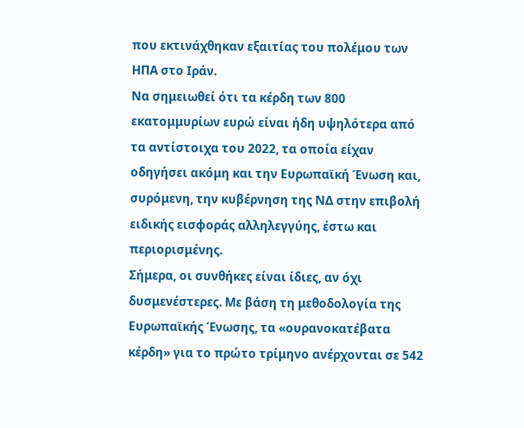που εκτινάχθηκαν εξαιτίας του πολέμου των ΗΠΑ στο Ιράν.
Να σημειωθεί ότι τα κέρδη των 800 εκατομμυρίων ευρώ είναι ήδη υψηλότερα από τα αντίστοιχα του 2022, τα οποία είχαν οδηγήσει ακόμη και την Ευρωπαϊκή Ένωση και, συρόμενη, την κυβέρνηση της ΝΔ στην επιβολή ειδικής εισφοράς αλληλεγγύης, έστω και περιορισμένης.
Σήμερα, οι συνθήκες είναι ίδιες, αν όχι δυσμενέστερες. Με βάση τη μεθοδολογία της Ευρωπαϊκής Ένωσης, τα «ουρανοκατέβατα κέρδη» για το πρώτο τρίμηνο ανέρχονται σε 542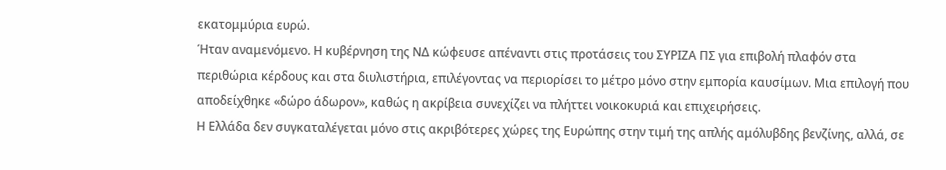εκατομμύρια ευρώ.
Ήταν αναμενόμενο. Η κυβέρνηση της ΝΔ κώφευσε απέναντι στις προτάσεις του ΣΥΡΙΖΑ ΠΣ για επιβολή πλαφόν στα περιθώρια κέρδους και στα διυλιστήρια, επιλέγοντας να περιορίσει το μέτρο μόνο στην εμπορία καυσίμων. Μια επιλογή που αποδείχθηκε «δώρο άδωρον», καθώς η ακρίβεια συνεχίζει να πλήττει νοικοκυριά και επιχειρήσεις.
Η Ελλάδα δεν συγκαταλέγεται μόνο στις ακριβότερες χώρες της Ευρώπης στην τιμή της απλής αμόλυβδης βενζίνης, αλλά, σε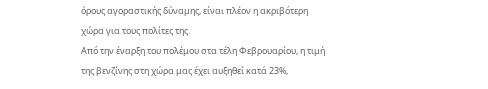όρους αγοραστικής δύναμης, είναι πλέον η ακριβότερη χώρα για τους πολίτες της.
Από την έναρξη του πολέμου στα τέλη Φεβρουαρίου, η τιμή της βενζίνης στη χώρα μας έχει αυξηθεί κατά 23%,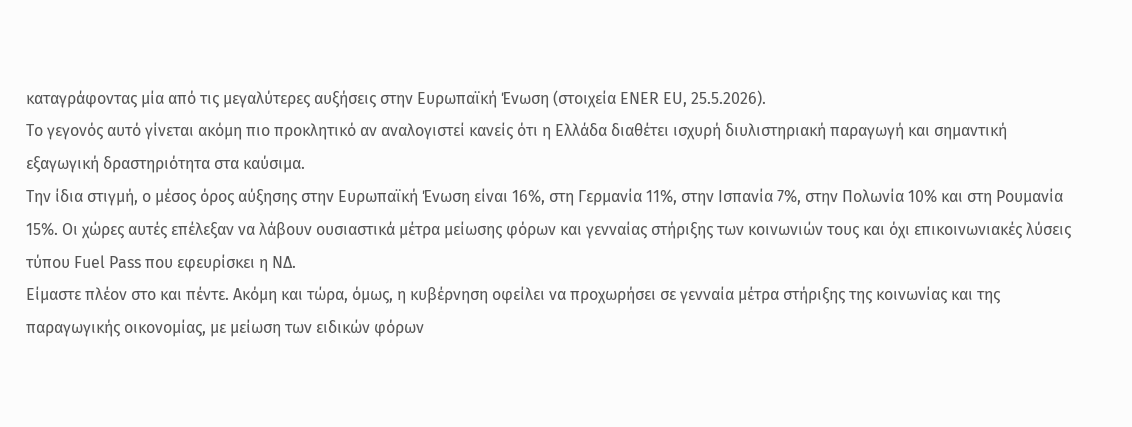καταγράφοντας μία από τις μεγαλύτερες αυξήσεις στην Ευρωπαϊκή Ένωση (στοιχεία ENER EU, 25.5.2026).
Το γεγονός αυτό γίνεται ακόμη πιο προκλητικό αν αναλογιστεί κανείς ότι η Ελλάδα διαθέτει ισχυρή διυλιστηριακή παραγωγή και σημαντική εξαγωγική δραστηριότητα στα καύσιμα.
Την ίδια στιγμή, ο μέσος όρος αύξησης στην Ευρωπαϊκή Ένωση είναι 16%, στη Γερμανία 11%, στην Ισπανία 7%, στην Πολωνία 10% και στη Ρουμανία 15%. Οι χώρες αυτές επέλεξαν να λάβουν ουσιαστικά μέτρα μείωσης φόρων και γενναίας στήριξης των κοινωνιών τους και όχι επικοινωνιακές λύσεις τύπου Fuel Pass που εφευρίσκει η ΝΔ.
Είμαστε πλέον στο και πέντε. Ακόμη και τώρα, όμως, η κυβέρνηση οφείλει να προχωρήσει σε γενναία μέτρα στήριξης της κοινωνίας και της παραγωγικής οικονομίας, με μείωση των ειδικών φόρων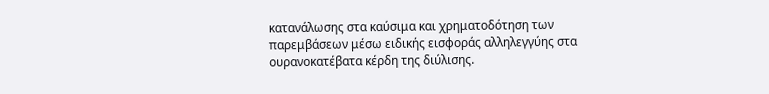κατανάλωσης στα καύσιμα και χρηματοδότηση των παρεμβάσεων μέσω ειδικής εισφοράς αλληλεγγύης στα ουρανοκατέβατα κέρδη της διύλισης.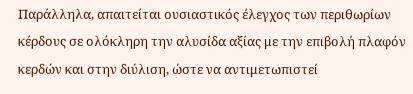Παράλληλα, απαιτείται ουσιαστικός έλεγχος των περιθωρίων κέρδους σε ολόκληρη την αλυσίδα αξίας με την επιβολή πλαφόν κερδών και στην διύλιση, ώστε να αντιμετωπιστεί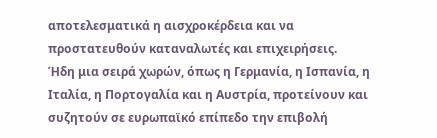αποτελεσματικά η αισχροκέρδεια και να προστατευθούν καταναλωτές και επιχειρήσεις.
Ήδη μια σειρά χωρών, όπως η Γερμανία, η Ισπανία, η Ιταλία, η Πορτογαλία και η Αυστρία, προτείνουν και συζητούν σε ευρωπαϊκό επίπεδο την επιβολή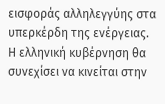εισφοράς αλληλεγγύης στα υπερκέρδη της ενέργειας.
Η ελληνική κυβέρνηση θα συνεχίσει να κινείται στην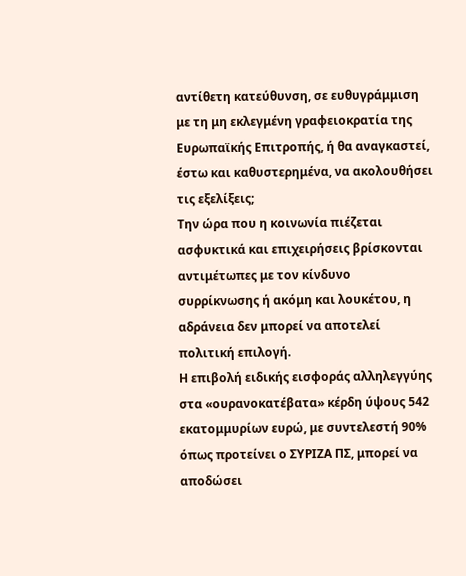αντίθετη κατεύθυνση, σε ευθυγράμμιση με τη μη εκλεγμένη γραφειοκρατία της Ευρωπαϊκής Επιτροπής, ή θα αναγκαστεί, έστω και καθυστερημένα, να ακολουθήσει τις εξελίξεις;
Την ώρα που η κοινωνία πιέζεται ασφυκτικά και επιχειρήσεις βρίσκονται αντιμέτωπες με τον κίνδυνο συρρίκνωσης ή ακόμη και λουκέτου, η αδράνεια δεν μπορεί να αποτελεί πολιτική επιλογή.
Η επιβολή ειδικής εισφοράς αλληλεγγύης στα «ουρανοκατέβατα» κέρδη ύψους 542 εκατομμυρίων ευρώ, με συντελεστή 90% όπως προτείνει ο ΣΥΡΙΖΑ ΠΣ, μπορεί να αποδώσει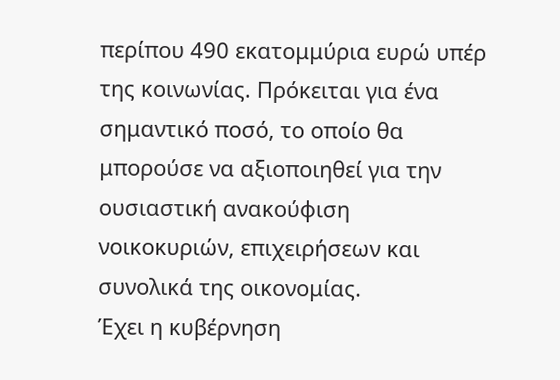περίπου 490 εκατομμύρια ευρώ υπέρ της κοινωνίας. Πρόκειται για ένα σημαντικό ποσό, το οποίο θα μπορούσε να αξιοποιηθεί για την ουσιαστική ανακούφιση νοικοκυριών, επιχειρήσεων και συνολικά της οικονομίας.
Έχει η κυβέρνηση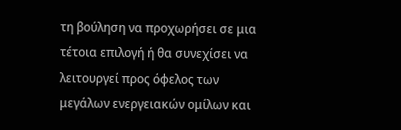τη βούληση να προχωρήσει σε μια τέτοια επιλογή ή θα συνεχίσει να λειτουργεί προς όφελος των μεγάλων ενεργειακών ομίλων και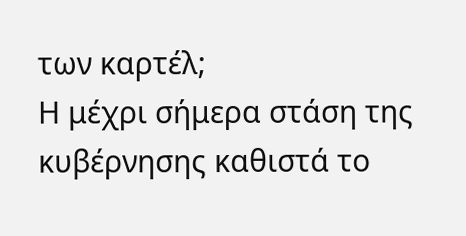των καρτέλ;
Η μέχρι σήμερα στάση της κυβέρνησης καθιστά το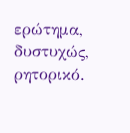ερώτημα, δυστυχώς, ρητορικό.